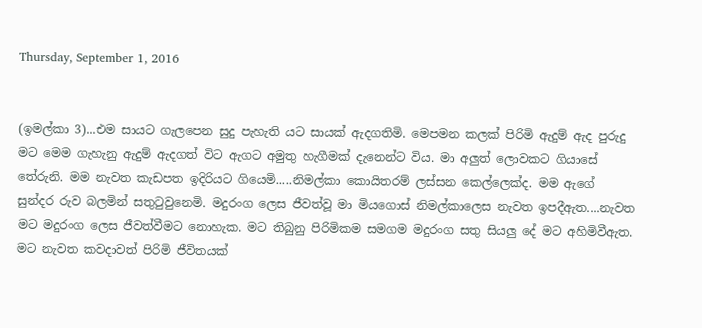Thursday, September 1, 2016


(ඉමල්කා 3)...එම සායට ගැලපෙන සුදු පැහැති යට සායක් ඇදගතිමි. මෙපමන කලක් පිරිමි ඇදුම් ඇද පුරුදු මට මෙම ගැහැනු ඇදුම් ඇදගත් විට ඇගට අමුතු හැගීමක් දැනෙන්ට විය. මා අලුත් ලොවකට ගියාසේ තේරුනි. මම නැවත කැඩපත ඉදිරියට ගියෙමි.....නිමල්කා කොයිතරම් ලස්සන කෙල්ලෙක්ද. මම ඇගේ සුන්දර රුව බලමින් සතුටුවුනෙමි. මදුරංග ලෙස ජීවත්වූ මා මියගොස් නිමල්කාලෙස නැවත ඉපදීඇත....නැවත මට මදුරංග ලෙස ජීවත්වීමට නොහැක. මට තිබුනු පිරිමිකම සමගම මදුරංග සතු සියලු දේ මට අහිමිවීඇත. මට නැවත කවදාවත් පිරිමි ජීවිතයක්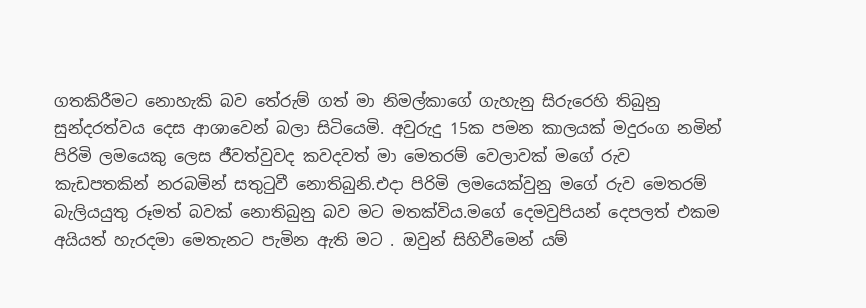ගතකිරීමට නොහැකි බව තේරුම් ගත් මා නිමල්කාගේ ගැහැනු සිරුරෙහි තිබුනු සුන්දරත්වය දෙස ආශාවෙන් බලා සිටියෙමි. අවුරුදු 15ක පමන කාලයක් මදුරංග නමින් පිරිමි ලමයෙකු ලෙස ජීවත්වුවද කවදවත් මා මෙතරම් වෙලාවක් මගේ රුව කැඩපතකින් නරබමින් සතුටුවී නොතිබුනි.එදා පිරිමි ලමයෙක්වුනු මගේ රුව මෙතරම් බැලියයුතු රූමත් බවක් නොතිබුනු බව මට මතක්විය.මගේ දෙමවුපියන් දෙපලත් එකම අයියත් හැරදමා මෙතැනට පැමින ඇති මට . ඔවුන් සිහිවීමෙන් යම්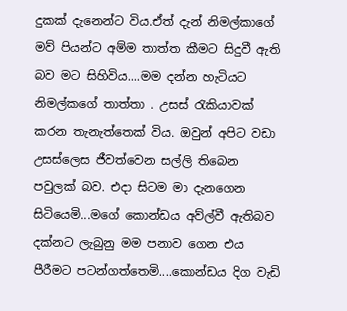දුකක් දැනෙන්ට විය.ඒත් දැන් නිමල්කාගේ මව් පියන්ට අම්ම තාත්ත කීමට සිදුවී ඇති බව මට සිහිවිය....මම දන්න හැටියට නිමල්කගේ තාත්තා . උසස් රැකියාවක් කරන තැනැත්තෙක් විය. ඔවුන් අපිට වඩා උසස්ලෙස ජීවත්වෙන සල්ලි තිබෙන පවුලක් බව. එදා සිටම මා දැනගෙන සිටියෙමි...මගේ කොන්ඩය අව්ල්වී ඇතිබව දක්නට ලැබුනු මම පනාව ගෙන එය පීරීමට පටන්ගත්තෙමි....කොන්ඩය දිග වැඩි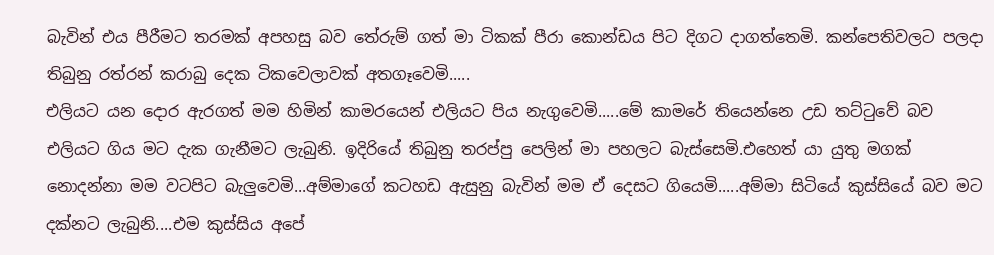බැවින් එය පීරීමට තරමක් අපහසු බව තේරුම් ගත් මා ටිකක් පීරා කොන්ඩය පිට දිගට දාගත්තෙමි. කන්පෙතිවලට පලදා තිබුනු රත්රන් කරාබු දෙක ටිකවෙලාවක් අතගෑවෙමි.....
එලියට යන දොර ඇරගත් මම හිමින් කාමරයෙන් එලියට පිය නැගුවෙමි.....මේ කාමරේ තියෙන්නෙ උඩ තට්ටුවේ බව එලියට ගිය මට දැක ගැනීමට ලැබුනි. ඉදිරියේ තිබුනු තරප්පු පෙලින් මා පහලට බැස්සෙමි.එහෙත් යා යුතු මගක් නොදන්නා මම වටපිට බැලුවෙමි...අම්මාගේ කටහඩ ඇසුනු බැවින් මම ඒ දෙසට ගියෙමි.....අම්මා සිටියේ කුස්සියේ බව මට දක්නට ලැබුනි....එම කුස්සිය අපේ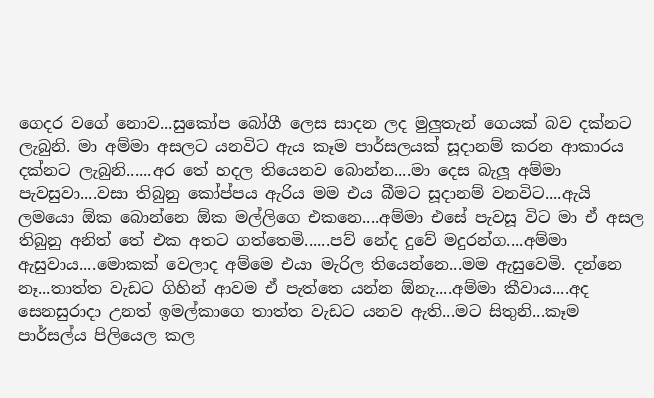ගෙදර වගේ නොව...සුකෝප බෝගී ලෙස සාදන ලද මුලුතැන් ගෙයක් බව දක්නට ලැබුනි. මා අම්මා අසලට යනවිට ඇය කෑම පාර්සලයක් සූදානම් කරන ආකාරය දක්නට ලැබුනි......අර තේ හදල තියෙනව බොන්න....මා දෙස බැලූ අම්මා පැවසුවා....වසා තිබුනු කෝප්පය ඇරිය මම එය බීමට සූදානම් වනවිට....ඇයි ලමයො ඕක බොන්නෙ ඕක මල්ලිගෙ එකනෙ....අම්මා එසේ පැවසූ විට මා ඒ අසල තිබුනු අනිත් තේ එක අතට ගත්තෙමි......පව් නේද දුවේ මදුරන්ග....අම්මා ඇසුවාය....මොකක් වෙලාද අම්මෙ එයා මැරිල තියෙන්නෙ...මම ඇසුවෙමි. දන්නෙ නෑ...තාත්ත වැඩට ගිහින් ආවම ඒ පැත්තෙ යන්න ඕනැ....අම්මා කීවාය....අද සෙනසුරාදා උනත් ඉමල්කාගෙ තාත්ත වැඩට යනව ඇති...මට සිතුනි...කෑම පාර්සල්ය පිලියෙල කල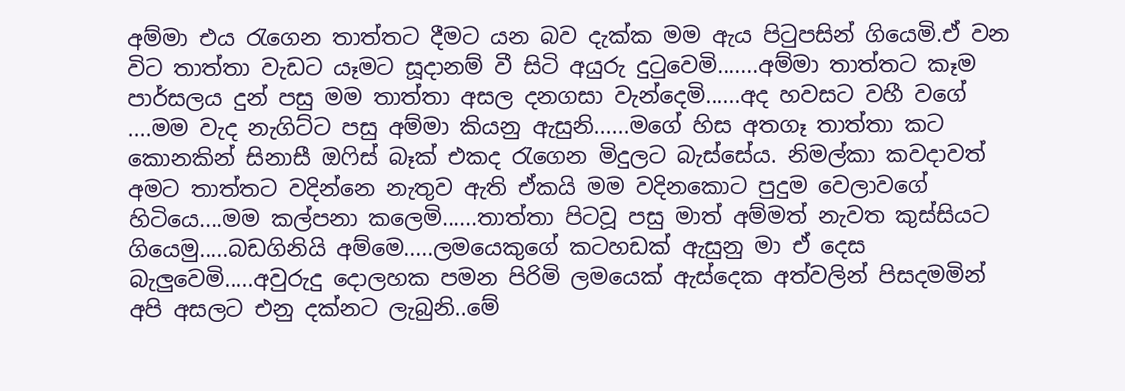අම්මා එය රැගෙන තාත්තට දීමට යන බව දැක්ක මම ඇය පිටුපසින් ගියෙමි.ඒ වන විට තාත්තා වැඩට යෑමට සූදානම් වී සිටි අයුරු දුටුවෙමි.......අම්මා තාත්තට කෑම පාර්සලය දුන් පසු මම තාත්තා අසල දනගසා වැන්දෙමි......අද හවසට වහී වගේ ....මම වැද නැගිට්ට පසු අම්මා කියනු ඇසුනි......මගේ හිස අතගෑ තාත්තා කට කොනකින් සිනාසී ඔෆිස් බෑක් එකද රැගෙන මිදුලට බැස්සේය. නිමල්කා කවදාවත් අමට තාත්තට වදින්නෙ නැතුව ඇති ඒකයි මම වදිනකොට පුදුම වෙලාවගේ හිටියෙ....මම කල්පනා කලෙමි......තාත්තා පිටවූ පසු මාත් අම්මත් නැවත කුස්සියට ගියෙමු.....බඩගිනියි අම්මෙ.....ලමයෙකුගේ කටහඩක් ඇසුනු මා ඒ දෙස බැලුවෙමි.....අවුරුදු දොලහක පමන පිරිමි ලමයෙක් ඇස්දෙක අත්වලින් පිසදමමින් අපි අසලට එනු දක්නට ලැබුනි..මේ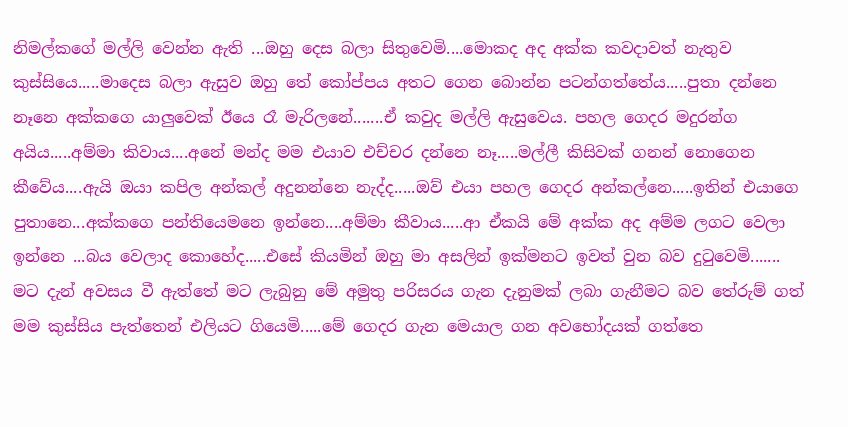නිමල්කගේ මල්ලි වෙන්න ඇති ...ඔහු දෙස බලා සිතුවෙමි....මොකද අද අක්ක කවදාවත් නැතුව කුස්සියෙ.....මාදෙස බලා ඇසුව ඔහු තේ කෝප්පය අතට ගෙන බොන්න පටන්ගත්තේය.....පුතා දන්නෙ නෑනෙ අක්කගෙ යාලුවෙක් ඊයෙ රෑ මැරිලනේ.......ඒ කවුද මල්ලි ඇසුවෙය. පහල ගෙදර මදුරන්ග අයිය.....අම්මා කිවාය....අනේ මන්ද මම එයාව එච්චර දන්නෙ නෑ.....මල්ලී කිසිවක් ගනන් නොගෙන කීවේය....ඇයි ඔයා කපිල අන්කල් අදුනන්නෙ නැද්ද.....ඔව් එයා පහල ගෙදර අන්කල්නෙ.....ඉතින් එයාගෙ පුතානෙ...අක්කගෙ පන්තියෙමනෙ ඉන්නෙ....අම්මා කීවාය.....ආ ඒකයි මේ අක්ක අද අම්ම ලගට වෙලා ඉන්නෙ ...බය වෙලාද කොහේද.....එසේ කියමින් ඔහු මා අසලින් ඉක්මනට ඉවත් වුන බව දුටුවෙමි.......
මට දැන් අවසය වී ඇත්තේ මට ලැබුනු මේ අමුතු පරිසරය ගැන දැනුමක් ලබා ගැනීමට බව තේරුම් ගත් මම කුස්සිය පැත්තෙන් එලියට ගියෙමි.....මේ ගෙදර ගැන මෙයාල ගන අවභෝදයක් ගත්තෙ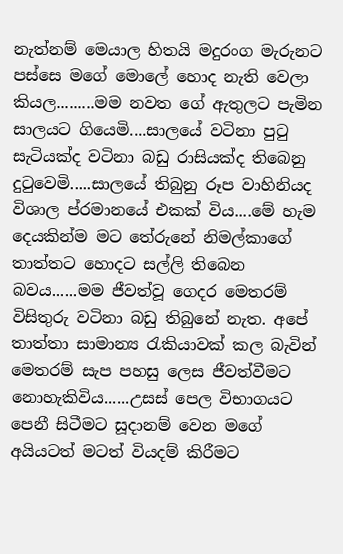නැත්නම් මෙයාල හිතයි මදුරංග මැරුනට පස්සෙ මගේ මොලේ හොද නැති වෙලා කියල.........මම නවත ගේ ඇතුලට පැමින සාලයට ගියෙමි....සාලයේ වටිනා පුටු සැටියක්ද වටිනා බඩු රාසියක්ද තිබෙනු දුටුවෙමි.....සාලයේ තිබුනු රූප වාහිනියද විශාල ප්රමානයේ එකක් විය....මේ හැම දෙයකින්ම මට තේරුනේ නිමල්කාගේ තාත්තට හොදට සල්ලි තිබෙන බවය......මම ජීවත්වූ ගෙදර මෙතරම් විසිතුරු වටිනා බඩු තිබුනේ නැත. අපේ තාත්තා සාමාන්‍ය රැකියාවක් කල බැවින් මෙතරම් සැප පහසු ලෙස ජීවත්වීමට නොහැකිවිය......උසස් පෙල විභාගයට පෙනී සිටීමට සූදානම් වෙන මගේ අයියටත් මටත් වියදම් කිරීමට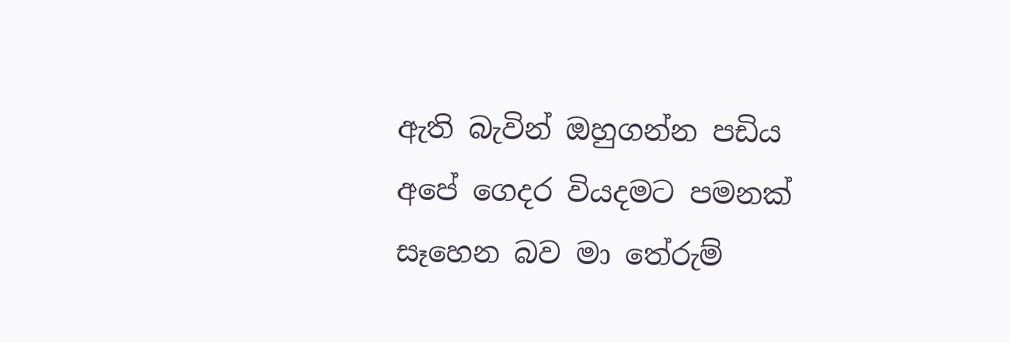ඇති බැවින් ඔහුගන්න පඩිය අපේ ගෙදර වියදමට පමනක් සෑහෙන බව මා තේරුම්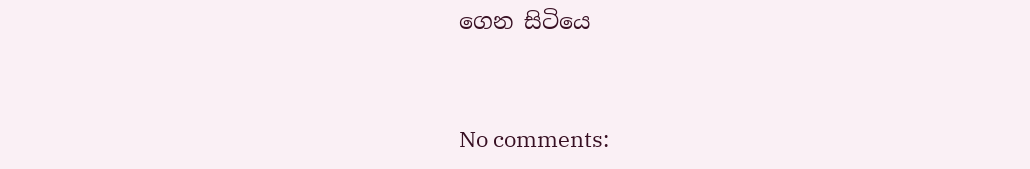ගෙන සිටියෙ


No comments: